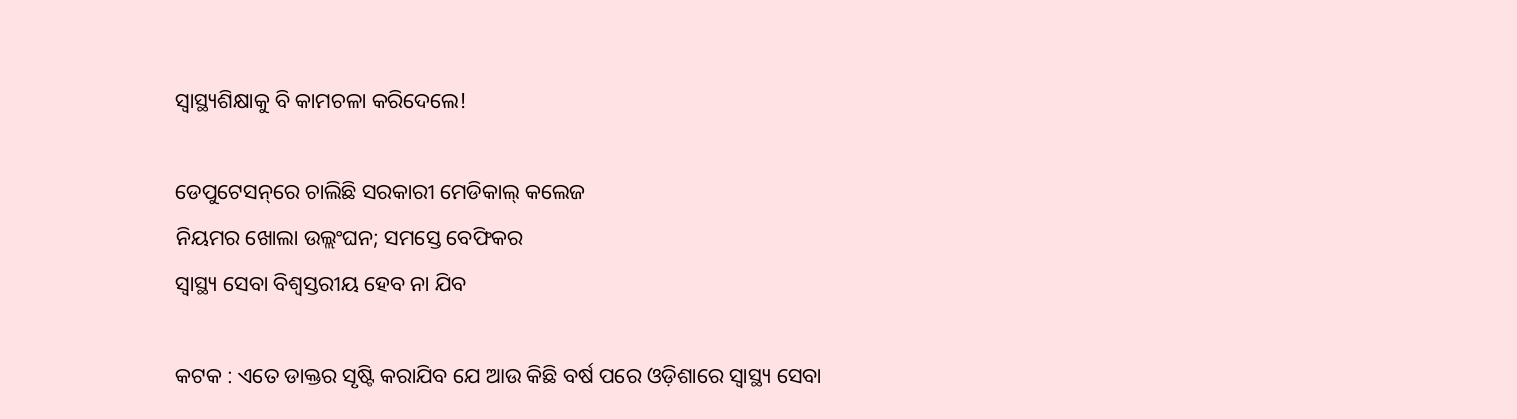ସ୍ୱାସ୍ଥ୍ୟଶିକ୍ଷାକୁ ବି କାମଚଳା କରିଦେଲେ!

ଡେପୁଟେସନ୍‌ରେ ଚାଲିଛି ସରକାରୀ ମେଡିକାଲ୍ କଲେଜ
ନିୟମର ଖୋଲା ଉଲ୍ଲଂଘନ; ସମସ୍ତେ ବେଫିକର
ସ୍ୱାସ୍ଥ୍ୟ ସେବା ବିଶ୍ବସ୍ତରୀୟ ହେବ ନା ଯିବ

କଟକ : ଏତେ ଡାକ୍ତର ସୃଷ୍ଟି କରାଯିବ ଯେ ଆଉ କିଛି ବର୍ଷ ପରେ ଓଡ଼ିଶାରେ ସ୍ବାସ୍ଥ୍ୟ ସେବା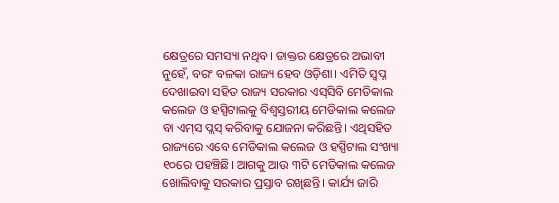କ୍ଷେତ୍ରରେ ସମସ୍ୟା ନଥିବ। ଡାକ୍ତର କ୍ଷେତ୍ରରେ ଅଭାବୀ ନୁହେଁ, ବରଂ ବଳକା ରାଜ୍ୟ ହେବ ଓଡ଼ିଶା। ଏମିତି ସ୍ବପ୍ନ ଦେଖାଇବା ସହିତ ରାଜ୍ୟ ସରକାର ଏସ୍‌ସିବି ମେଡିକାଲ କଲେଜ ଓ ହସ୍ପିଟାଲକୁ ବିଶ୍ବସ୍ତରୀୟ ମେଡିକାଲ କଲେଜ ବା ଏମ୍‌ସ ପ୍ଲସ୍‌ କରିବାକୁ ଯୋଜନା କରିଛନ୍ତି। ଏଥିସହିତ ରାଜ୍ୟରେ ଏବେ ମେଡିକାଲ କଲେଜ ଓ ହସ୍ପିଟାଲ ସଂଖ୍ୟା ୧୦ରେ ପହଞ୍ଚିଛି। ଆଗକୁ ଆଉ ୩ଟି ମେଡିକାଲ କଲେଜ ଖୋଲିବାକୁ ସରକାର ପ୍ରସ୍ତାବ ରଖିଛନ୍ତି। କାର୍ଯ୍ୟ ଜାରି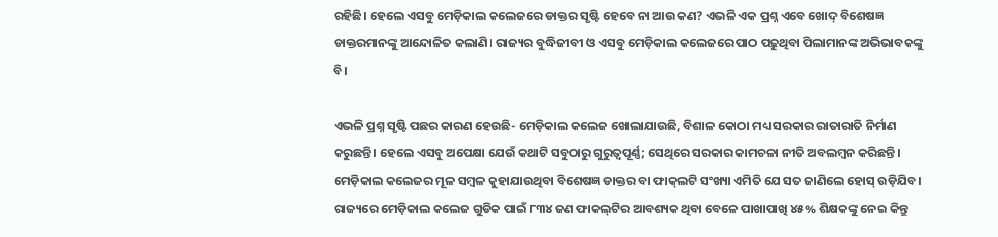ରହିଛି। ହେଲେ ଏସବୁ ମେଡ଼ିକାଲ କଲେଜରେ ଡାକ୍ତର ସୃଷ୍ଟି ହେବେ ନା ଆଉ କଣ? ଏଭଳି ଏକ ପ୍ରଶ୍ନ ଏବେ ଖୋଦ୍ ବିଶେଷଜ୍ଞ ଡାକ୍ତରମାନଙ୍କୁ ଆନ୍ଦୋଳିତ କଲାଣି। ରାଜ୍ୟର ବୁଦ୍ଧିଜୀବୀ ଓ ଏସବୁ ମେଡ଼ିକାଲ କଲେଜରେ ପାଠ ପଢ଼ୁଥିବା ପିଲାମାନଙ୍କ ଅଭିଭାବକଙ୍କୁ ବି।

ଏଭଳି ପ୍ରଶ୍ନ ସୃଷ୍ଟି ପଛର କାରଣ ହେଉଛି- ମେଡ଼ିକାଲ କଲେଜ ଖୋଲାଯାଉଛି, ବିଶାଳ କୋଠା ମଧ୍ୟ ସରକାର ରାତାରାତି ନିର୍ମାଣ କରୁଛନ୍ତି। ହେଲେ ଏସବୁ ଅପେକ୍ଷା ଯେଉଁ କଥାଟି ସବୁଠାରୁ ଗୁରୁତ୍ବପୂର୍ଣ୍ଣ; ସେଥିରେ ସରକାର କାମଚଳା ନୀତି ଅବଲମ୍ବନ କରିଛନ୍ତି। ମେଡ଼ିକାଲ କଲେଜର ମୂଳ ସମ୍ବଳ କୁହାଯାଉଥିବା ବିଶେଷଜ୍ଞ ଡାକ୍ତର ବା ଫାକ୍‌ଲଟି ସଂଖ୍ୟା ଏମିତି ଯେ ସତ ଜାଣିଲେ ହୋସ୍ ଉଡ଼ିଯିବ। ରାଜ୍ୟରେ ମେଡ଼ିକାଲ କଲେଜ ଗୁଡିକ ପାଇଁ ୮୩୪ ଜଣ ଫାକଲ୍‌ଟିର ଆବଶ୍ୟକ ଥିବା ବେଳେ ପାଖାପାଖି ୪୫% ଶିକ୍ଷକଙ୍କୁ ନେଇ କିନ୍ତୁ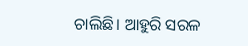ଚାଲିଛି। ଆହୁରି ସରଳ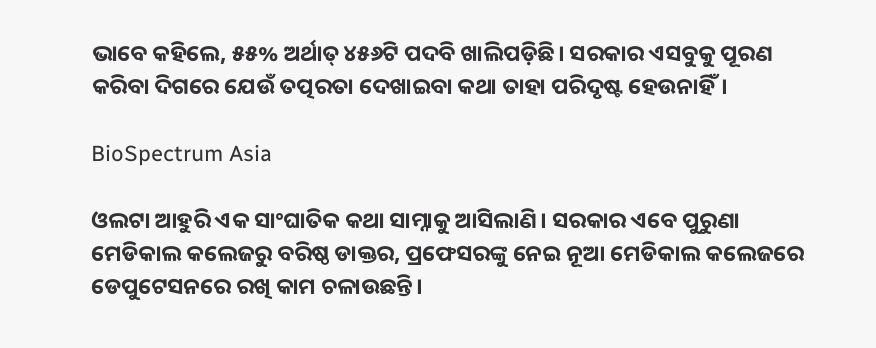ଭାବେ କହିଲେ, ୫୫% ଅର୍ଥାତ୍ ୪୫୬ଟି ପଦବି ଖାଲିପଡ଼ିଛି। ସରକାର ଏସବୁକୁ ପୂରଣ କରିବା ଦିଗରେ ଯେଉଁ ତତ୍ପରତା ଦେଖାଇବା କଥା ତାହା ପରିଦୃଷ୍ଟ ହେଉନାହିଁ।

BioSpectrum Asia

ଓଲଟା ଆହୁରି ଏକ ସାଂଘାତିକ କଥା ସାମ୍ନାକୁ ଆସିଲାଣି। ସରକାର ଏବେ ପୁରୁଣା ମେଡିକାଲ କଲେଜରୁ ବରିଷ୍ଠ ଡାକ୍ତର, ପ୍ରଫେସରଙ୍କୁ ନେଇ ନୂଆ ମେଡିକାଲ କଲେଜରେ ଡେପୁଟେସନରେ ରଖି କାମ ଚଳାଉଛନ୍ତି।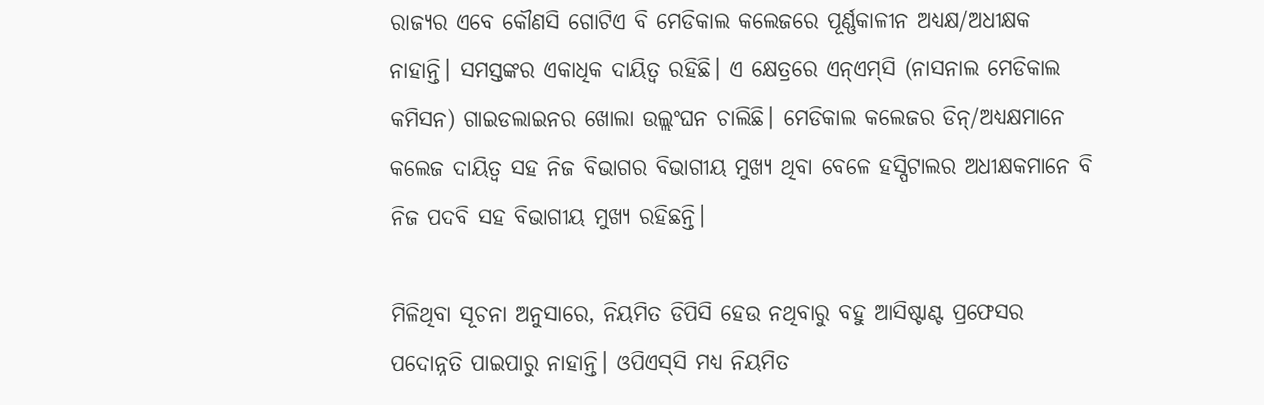ରାଜ୍ୟର ଏବେ କୌଣସି ଗୋଟିଏ ବି ମେଡିକାଲ କଲେଜରେ ପୂର୍ଣ୍ଣକାଳୀନ ଅଧ୍ୟକ୍ଷ/ଅଧୀକ୍ଷକ ନାହାନ୍ତି। ସମସ୍ତଙ୍କର ଏକାଧିକ ଦାୟିତ୍ବ ରହିଛି। ଏ କ୍ଷେତ୍ରରେ ଏନ୍‌ଏମ୍‌ସି (ନାସନାଲ ମେଡିକାଲ କମିସନ) ଗାଇଡଲାଇନର ଖୋଲା ଉଲ୍ଲଂଘନ ଚାଲିଛି। ମେଡିକାଲ କଲେଜର ଡିନ୍/ଅଧ୍ୟକ୍ଷମାନେ କଲେଜ ଦାୟିତ୍ବ ସହ ନିଜ ବିଭାଗର ବିଭାଗୀୟ ମୁଖ୍ୟ ଥିବା ବେଳେ ହସ୍ପିଟାଲର ଅଧୀକ୍ଷକମାନେ ବି ନିଜ ପଦବି ସହ ବିଭାଗୀୟ ମୁଖ୍ୟ ରହିଛନ୍ତି।

ମିଳିଥିବା ସୂଚନା ଅନୁସାରେ, ନିୟମିତ ଡିପିସି ହେଉ ନଥିବାରୁ ବହୁ ଆସିଷ୍ଟାଣ୍ଟ ପ୍ରଫେସର ପଦୋନ୍ନତି ପାଇପାରୁ ନାହାନ୍ତି। ଓପିଏସ୍‌ସି ମଧ୍ୟ ନିୟମିତ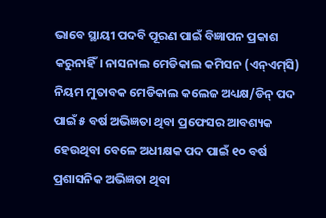ଭାବେ ସ୍ଥାୟୀ ପଦବି ପୂରଣ ପାଇଁ ବିଜ୍ଞାପନ ପ୍ରକାଶ କରୁନାହିଁ। ନାସନାଲ ମେଡିକାଲ କମିସନ (ଏନ୍‌ଏମ୍‌ସି) ନିୟମ ମୁତାବକ ମେଡିକାଲ କଲେଜ ଅଧ୍ୟକ୍ଷ/ଡିନ୍ ପଦ ପାଇଁ ୫ ବର୍ଷ ଅଭିଜ୍ଞତା ଥିବା ପ୍ରଫେସର ଆବଶ୍ୟକ ହେଉଥିବା ବେଳେ ଅଧୀକ୍ଷକ ପଦ ପାଇଁ ୧୦ ବର୍ଷ ପ୍ରଶାସନିକ ଅଭିଜ୍ଞତା ଥିବା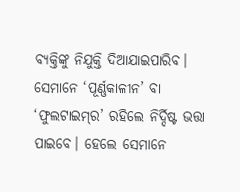ବ୍ୟକ୍ତିଙ୍କୁ ନିଯୁକ୍ତି ଦିଆଯାଇପାରିବ। ସେମାନେ ‘ପୂର୍ଣ୍ଣକାଳୀନ’ ବା ‘ଫୁଲଟାଇମ୍‌ର’ ରହିଲେ ନିର୍ଦ୍ଦିଷ୍ଟ ଭତ୍ତା ପାଇବେ। ହେଲେ ସେମାନେ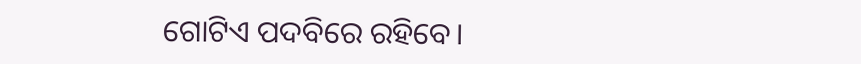ଗୋଟିଏ ପଦବିରେ ରହିବେ।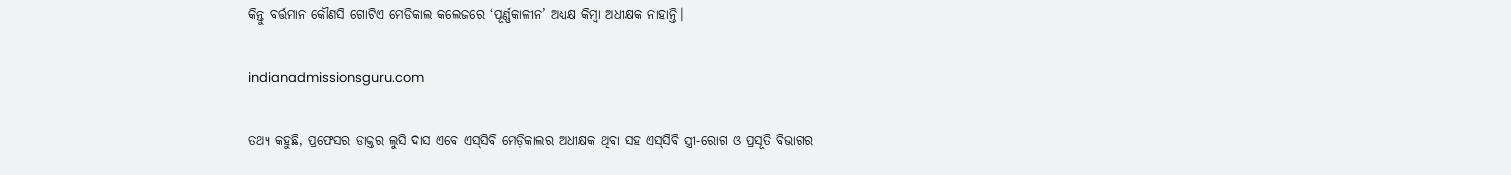କିନ୍ତୁ ବର୍ତ୍ତମାନ କୌଣସି ଗୋଟିଏ ମେଡିକାଲ କଲେଜରେ ‘ପୂର୍ଣ୍ଣକାଳୀନ’ ଅଧ୍ୟକ୍ଷ କିମ୍ବା ଅଧୀକ୍ଷକ ନାହାନ୍ତି।

indianadmissionsguru.com

ତଥ୍ୟ କହୁଛି, ପ୍ରଫେସର ଡାକ୍ତର ଲୁସି ଦାସ ଏବେ ଏସ୍‌ସିବି ମେଡ଼ିକାଲର ଅଧୀକ୍ଷକ ଥିବା ସହ ଏସ୍‌ସିବି ସ୍ତ୍ରୀ-ରୋଗ ଓ ପ୍ରସୂତି ବିଭାଗର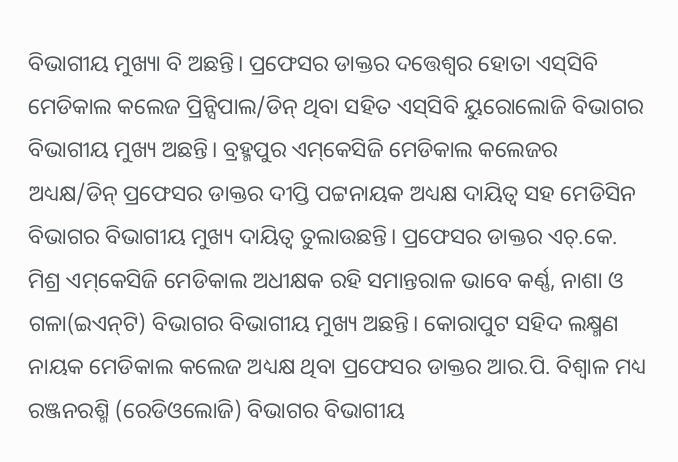ବିଭାଗୀୟ ମୁଖ୍ୟା ବି ଅଛନ୍ତି। ପ୍ରଫେସର ଡାକ୍ତର ଦତ୍ତେଶ୍ବର ହୋତା ଏସ୍‌ସିବି ମେଡିକାଲ କଲେଜ ପ୍ରିନ୍ସିପାଲ/ଡିନ୍ ଥିବା ସହିତ ଏସ୍‌ସିବି ୟୁରୋଲୋଜି ବିଭାଗର ବିଭାଗୀୟ ମୁଖ୍ୟ ଅଛନ୍ତି। ବ୍ରହ୍ମପୁର ଏମ୍‌କେସିଜି ମେଡିକାଲ କଲେଜର ଅଧ୍ୟକ୍ଷ/ଡିନ୍ ପ୍ରଫେସର ଡାକ୍ତର ଦୀପ୍ତି ପଟ୍ଟନାୟକ ଅଧ୍ୟକ୍ଷ ଦାୟିତ୍ବ ସହ ମେଡିସିନ ବିଭାଗର ବିଭାଗୀୟ ମୁଖ୍ୟ ଦାୟିତ୍ବ ତୁଲାଉଛନ୍ତି। ପ୍ରଫେସର ଡାକ୍ତର ଏଚ୍.କେ. ମିଶ୍ର ଏମ୍‌କେସିଜି ମେଡିକାଲ ଅଧୀକ୍ଷକ ରହି ସମାନ୍ତରାଳ ଭାବେ କର୍ଣ୍ଣ, ନାଶା ଓ ଗଳା(ଇଏନ୍‌ଟି) ବିଭାଗର ବିଭାଗୀୟ ମୁଖ୍ୟ ଅଛନ୍ତି। କୋରାପୁଟ ସହିଦ ଲକ୍ଷ୍ମଣ ନାୟକ ମେଡିକାଲ କଲେଜ ଅଧ୍ୟକ୍ଷ ଥିବା ପ୍ରଫେସର ଡାକ୍ତର ଆର.ପି. ବିଶ୍ୱାଳ ମଧ୍ୟ ରଞ୍ଜନରଶ୍ମି (ରେଡିଓଲୋଜି) ବିଭାଗର ବିଭାଗୀୟ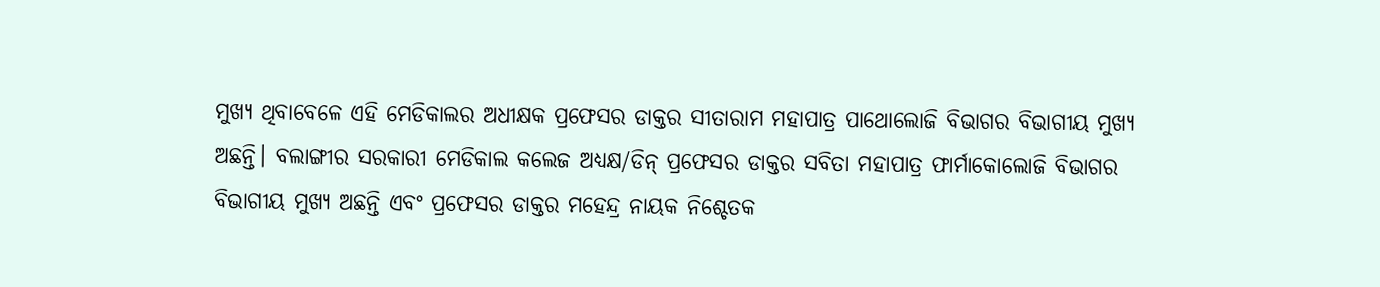ମୁଖ୍ୟ ଥିବାବେଳେ ଏହି ମେଡିକାଲର ଅଧୀକ୍ଷକ ପ୍ରଫେସର ଡାକ୍ତର ସୀତାରାମ ମହାପାତ୍ର ପାଥୋଲୋଜି ବିଭାଗର ବିଭାଗୀୟ ମୁଖ୍ୟ ଅଛନ୍ତି। ବଲାଙ୍ଗୀର ସରକାରୀ ମେଡିକାଲ କଲେଜ ଅଧ୍ୟକ୍ଷ/ଡିନ୍ ପ୍ରଫେସର ଡାକ୍ତର ସବିତା ମହାପାତ୍ର ଫାର୍ମାକୋଲୋଜି ବିଭାଗର ବିଭାଗୀୟ ମୁଖ୍ୟ ଅଛନ୍ତି ଏବଂ ପ୍ରଫେସର ଡାକ୍ତର ମହେନ୍ଦ୍ର ନାୟକ ନିଶ୍ଚେତକ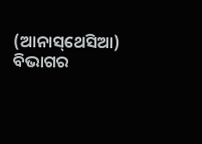(ଆନାସ୍‌ଥେସିଆ) ବିଭାଗର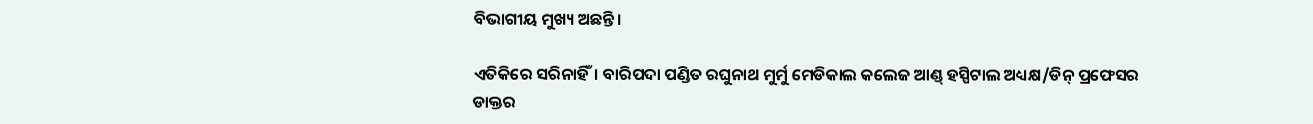ବିଭାଗୀୟ ମୁଖ୍ୟ ଅଛନ୍ତି।

ଏତିକିରେ ସରିନାହିଁ। ବାରିପଦା ପଣ୍ଡିତ ରଘୁନାଥ ମୁର୍ମୁ ମେଡିକାଲ କଲେଜ ଆଣ୍ଡ୍‌ ହସ୍ପିଟାଲ ଅଧ୍ୟକ୍ଷ/ଡିନ୍ ପ୍ରଫେସର ଡାକ୍ତର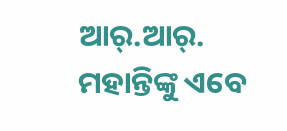ଆର୍.ଆର୍. ମହାନ୍ତିଙ୍କୁ ଏବେ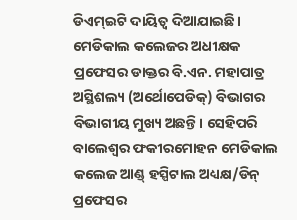ଡିଏମ୍‌ଇଟି ଦାୟିତ୍ବ ଦିଆଯାଇଛି। ମେଡିକାଲ କଲେଜର ଅଧୀକ୍ଷକ ପ୍ରଫେସର ଡାକ୍ତର ବି.ଏନ. ମହାପାତ୍ର ଅସ୍ଥିଶଲ୍ୟ (ଅର୍ଥୋପେଡିକ୍) ବିଭାଗର ବିଭାଗୀୟ ମୁଖ୍ୟ ଅଛନ୍ତି। ସେହିପରି ବାଲେଶ୍ଵର ଫକୀରମୋହନ ମେଡିକାଲ କଲେଜ ଆଣ୍ଡ୍‌ ହସ୍ପିଟାଲ ଅଧ୍ୟକ୍ଷ/ଡିନ୍ ପ୍ରଫେସର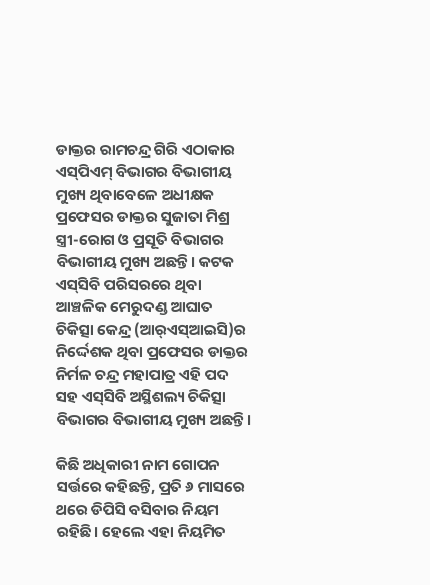ଡାକ୍ତର ରାମଚନ୍ଦ୍ର ଗିରି ଏଠାକାର ଏସ୍‌ପିଏମ୍ ବିଭାଗର ବିଭାଗୀୟ ମୁଖ୍ୟ ଥିବାବେଳେ ଅଧୀକ୍ଷକ ପ୍ରଫେସର ଡାକ୍ତର ସୁଜାତା ମିଶ୍ର ସ୍ତ୍ରୀ-ରୋଗ ଓ ପ୍ରସୂତି ବିଭାଗର ବିଭାଗୀୟ ମୁଖ୍ୟ ଅଛନ୍ତି। କଟକ ଏସ୍‌ସିବି ପରିସରରେ ଥିବା ଆଞ୍ଚଳିକ ମେରୁଦଣ୍ଡ ଆଘାତ ଚିକିତ୍ସା କେନ୍ଦ୍ର (ଆର୍‌ଏସ୍ଆଇସି)ର ନିର୍ଦ୍ଦେଶକ ଥିବା ପ୍ରଫେସର ଡାକ୍ତର ନିର୍ମଳ ଚନ୍ଦ୍ର ମହାପାତ୍ର ଏହି ପଦ ସହ ଏସ‌୍‌ସିବି ଅସ୍ଥିଶଲ୍ୟ ଚିକିତ୍ସା ବିଭାଗର ବିଭାଗୀୟ ମୁଖ୍ୟ ଅଛନ୍ତି।

କିଛି ଅଧିକାରୀ ନାମ ଗୋପନ ସର୍ତ୍ତରେ କହିଛନ୍ତି, ପ୍ରତି ୬ ମାସରେ ଥରେ ଡିପିସି ବସିବାର ନିୟମ ରହିଛି। ହେଲେ ଏହା ନିୟମିତ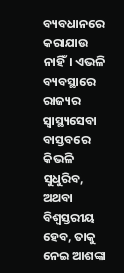ବ୍ୟବଧାନରେ କରାଯାଉ ନାହିଁ। ଏଭଳି ବ୍ୟବସ୍ଥାରେ ରାଜ୍ୟର ସ୍ବାସ୍ଥ୍ୟସେବା ବାସ୍ତବରେ କିଭଳି ସୁଧୁରିବ, ଅଥବା ବିଶ୍ବସ୍ତରୀୟ ହେବ, ତାକୁ ନେଇ ଆଶଙ୍କା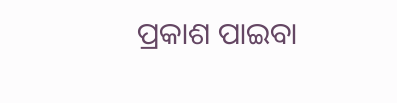ପ୍ରକାଶ ପାଇବା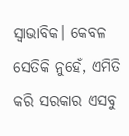ସ୍ବାଭାବିକ। କେବଳ ସେତିକି ନୁହେଁ, ଏମିତି କରି ସରକାର ଏସବୁ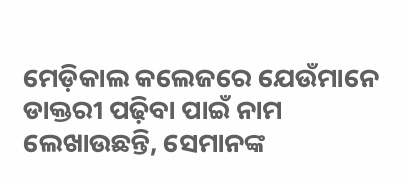ମେଡ଼ିକାଲ କଲେଜରେ ଯେଉଁମାନେ ଡାକ୍ତରୀ ପଢ଼ିବା ପାଇଁ ନାମ ଲେଖାଉଛନ୍ତି, ସେମାନଙ୍କ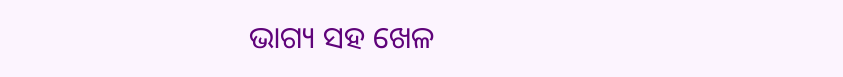ଭାଗ୍ୟ ସହ ଖେଳ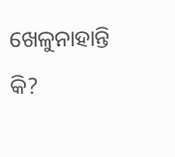ଖେଳୁନାହାନ୍ତି କି?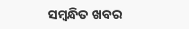ସମ୍ବନ୍ଧିତ ଖବର